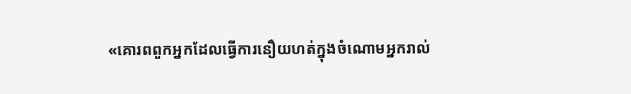«គោរពពួកអ្នកដែលធ្វើការនឿយហត់ក្នុងចំណោមអ្នករាល់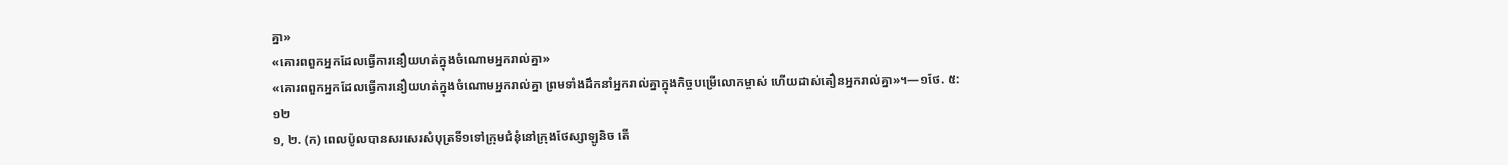គ្នា»
«គោរពពួកអ្នកដែលធ្វើការនឿយហត់ក្នុងចំណោមអ្នករាល់គ្នា»
«គោរពពួកអ្នកដែលធ្វើការនឿយហត់ក្នុងចំណោមអ្នករាល់គ្នា ព្រមទាំងដឹកនាំអ្នករាល់គ្នាក្នុងកិច្ចបម្រើលោកម្ចាស់ ហើយដាស់តឿនអ្នករាល់គ្នា»។—១ថែ. ៥:១២
១, ២. (ក) ពេលប៉ូលបានសរសេរសំបុត្រទី១ទៅក្រុមជំនុំនៅក្រុងថែស្សាឡូនិច តើ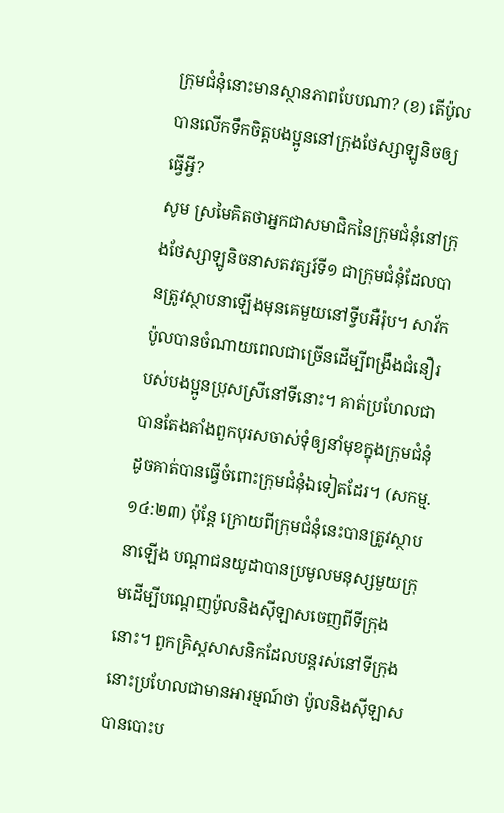ក្រុមជំនុំនោះមានស្ថានភាពបែបណា? (ខ) តើប៉ូលបានលើកទឹកចិត្តបងប្អូននៅក្រុងថែស្សាឡូនិចឲ្យធ្វើអ្វី?
សូម ស្រមៃគិតថាអ្នកជាសមាជិកនៃក្រុមជំនុំនៅក្រុងថែស្សាឡូនិចនាសតវត្សរ៍ទី១ ជាក្រុមជំនុំដែលបានត្រូវស្ថាបនាឡើងមុនគេមួយនៅទ្វីបអឺរ៉ុប។ សាវ័កប៉ូលបានចំណាយពេលជាច្រើនដើម្បីពង្រឹងជំនឿរបស់បងប្អូនប្រុសស្រីនៅទីនោះ។ គាត់ប្រហែលជាបានតែងតាំងពួកបុរសចាស់ទុំឲ្យនាំមុខក្នុងក្រុមជំនុំ ដូចគាត់បានធ្វើចំពោះក្រុមជំនុំឯទៀតដែរ។ (សកម្ម. ១៤:២៣) ប៉ុន្តែ ក្រោយពីក្រុមជំនុំនេះបានត្រូវស្ថាបនាឡើង បណ្ដាជនយូដាបានប្រមូលមនុស្សមួយក្រុមដើម្បីបណ្ដេញប៉ូលនិងស៊ីឡាសចេញពីទីក្រុងនោះ។ ពួកគ្រិស្តសាសនិកដែលបន្តរស់នៅទីក្រុងនោះប្រហែលជាមានអារម្មណ៍ថា ប៉ូលនិងស៊ីឡាសបានបោះប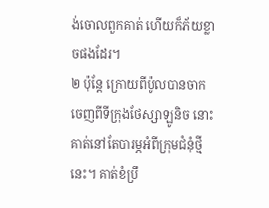ង់ចោលពួកគាត់ ហើយក៏ភ័យខ្លាចផងដែរ។
២ ប៉ុន្តែ ក្រោយពីប៉ូលបានចាកចេញពីទីក្រុងថែស្សាឡូនិច នោះគាត់នៅតែបារម្ភអំពីក្រុមជំនុំថ្មីនេះ។ គាត់ខំប្រឹ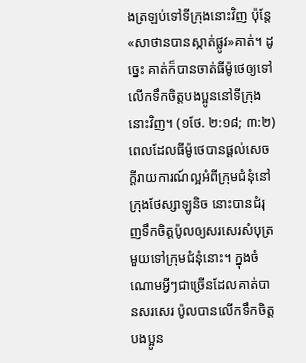ងត្រឡប់ទៅទីក្រុងនោះវិញ ប៉ុន្តែ«សាថានបានស្កាត់ផ្លូវ»គាត់។ ដូច្នេះ គាត់ក៏បានចាត់ធីម៉ូថេឲ្យទៅលើកទឹកចិត្តបងប្អូននៅទីក្រុងនោះវិញ។ (១ថែ. ២:១៨; ៣:២) ពេលដែលធីម៉ូថេបានផ្ដល់សេចក្ដីរាយការណ៍ល្អអំពីក្រុមជំនុំនៅក្រុងថែស្សាឡូនិច នោះបានជំរុញទឹកចិត្តប៉ូលឲ្យសរសេរសំបុត្រមួយទៅក្រុមជំនុំនោះ។ ក្នុងចំណោមអ្វីៗជាច្រើនដែលគាត់បានសរសេរ ប៉ូលបានលើកទឹកចិត្តបងប្អូន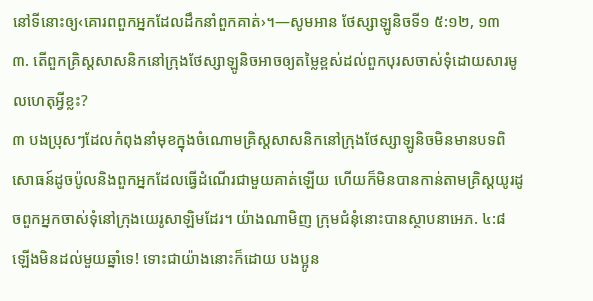នៅទីនោះឲ្យ‹គោរពពួកអ្នកដែលដឹកនាំពួកគាត់›។—សូមអាន ថែស្សាឡូនិចទី១ ៥:១២, ១៣
៣. តើពួកគ្រិស្តសាសនិកនៅក្រុងថែស្សាឡូនិចអាចឲ្យតម្លៃខ្ពស់ដល់ពួកបុរសចាស់ទុំដោយសារមូលហេតុអ្វីខ្លះ?
៣ បងប្រុសៗដែលកំពុងនាំមុខក្នុងចំណោមគ្រិស្តសាសនិកនៅក្រុងថែស្សាឡូនិចមិនមានបទពិសោធន៍ដូចប៉ូលនិងពួកអ្នកដែលធ្វើដំណើរជាមួយគាត់ឡើយ ហើយក៏មិនបានកាន់តាមគ្រិស្តយូរដូចពួកអ្នកចាស់ទុំនៅក្រុងយេរូសាឡិមដែរ។ យ៉ាងណាមិញ ក្រុមជំនុំនោះបានស្ថាបនាអេភ. ៤:៨
ឡើងមិនដល់មួយឆ្នាំទេ! ទោះជាយ៉ាងនោះក៏ដោយ បងប្អូន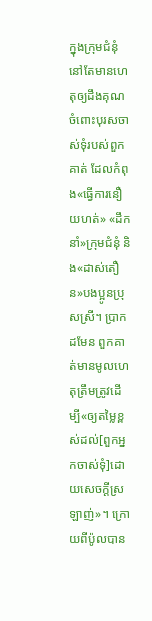ក្នុងក្រុមជំនុំនៅតែមានហេតុឲ្យដឹងគុណចំពោះបុរសចាស់ទុំរបស់ពួកគាត់ ដែលកំពុង«ធ្វើការនឿយហត់» «ដឹកនាំ»ក្រុមជំនុំ និង«ដាស់តឿន»បងប្អូនប្រុសស្រី។ ប្រាកដមែន ពួកគាត់មានមូលហេតុត្រឹមត្រូវដើម្បី«ឲ្យតម្លៃខ្ពស់ដល់[ពួកអ្នកចាស់ទុំ]ដោយសេចក្ដីស្រឡាញ់»។ ក្រោយពីប៉ូលបាន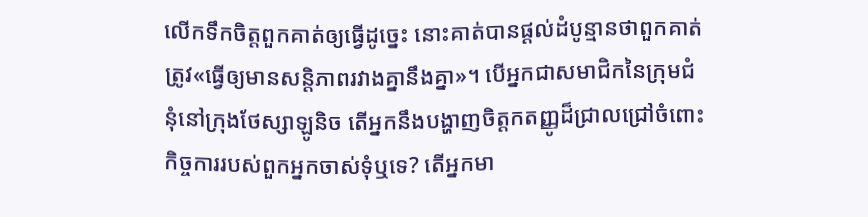លើកទឹកចិត្តពួកគាត់ឲ្យធ្វើដូច្នេះ នោះគាត់បានផ្ដល់ដំបូន្មានថាពួកគាត់ត្រូវ«ធ្វើឲ្យមានសន្ដិភាពរវាងគ្នានឹងគ្នា»។ បើអ្នកជាសមាជិកនៃក្រុមជំនុំនៅក្រុងថែស្សាឡូនិច តើអ្នកនឹងបង្ហាញចិត្តកតញ្ញូដ៏ជ្រាលជ្រៅចំពោះកិច្ចការរបស់ពួកអ្នកចាស់ទុំឬទេ? តើអ្នកមា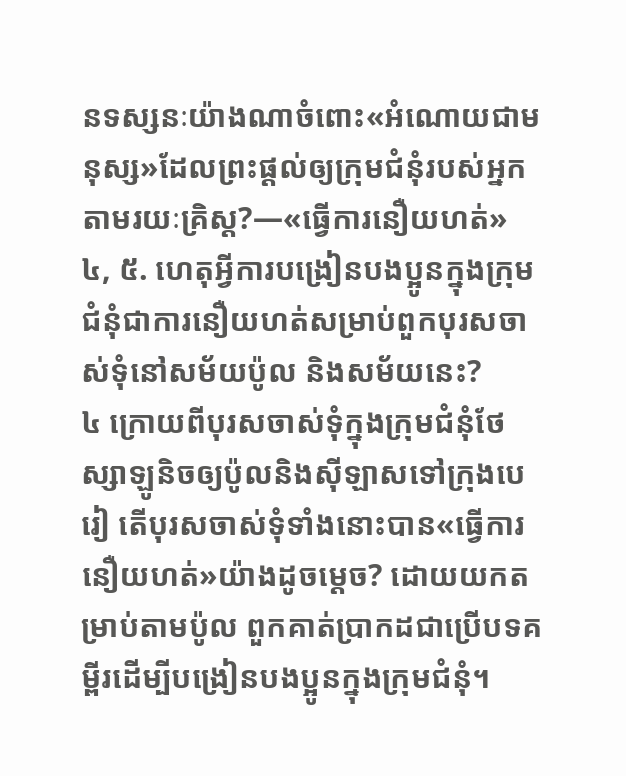នទស្សនៈយ៉ាងណាចំពោះ«អំណោយជាមនុស្ស»ដែលព្រះផ្ដល់ឲ្យក្រុមជំនុំរបស់អ្នកតាមរយៈគ្រិស្ត?—«ធ្វើការនឿយហត់»
៤, ៥. ហេតុអ្វីការបង្រៀនបងប្អូនក្នុងក្រុមជំនុំជាការនឿយហត់សម្រាប់ពួកបុរសចាស់ទុំនៅសម័យប៉ូល និងសម័យនេះ?
៤ ក្រោយពីបុរសចាស់ទុំក្នុងក្រុមជំនុំថែស្សាឡូនិចឲ្យប៉ូលនិងស៊ីឡាសទៅក្រុងបេរៀ តើបុរសចាស់ទុំទាំងនោះបាន«ធ្វើការនឿយហត់»យ៉ាងដូចម្ដេច? ដោយយកតម្រាប់តាមប៉ូល ពួកគាត់ប្រាកដជាប្រើបទគម្ពីរដើម្បីបង្រៀនបងប្អូនក្នុងក្រុមជំនុំ។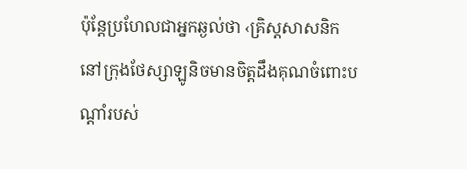ប៉ុន្តែប្រហែលជាអ្នកឆ្ងល់ថា ‹គ្រិស្តសាសនិកនៅក្រុងថែស្សាឡូនិចមានចិត្តដឹងគុណចំពោះបណ្ដាំរបស់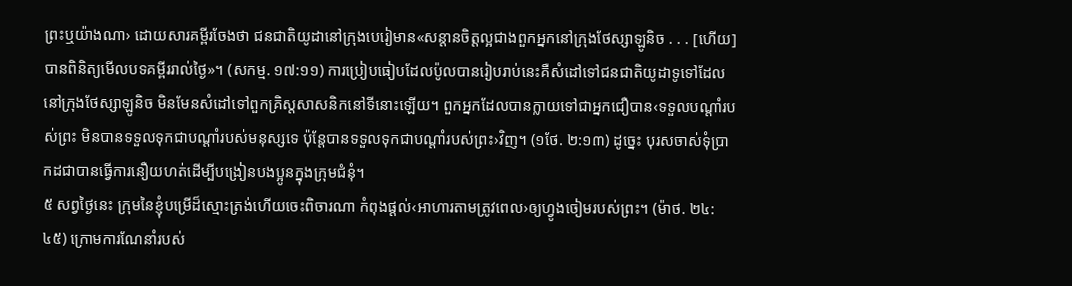ព្រះឬយ៉ាងណា› ដោយសារគម្ពីរចែងថា ជនជាតិយូដានៅក្រុងបេរៀមាន«សន្ដានចិត្តល្អជាងពួកអ្នកនៅក្រុងថែស្សាឡូនិច . . . [ហើយ]បានពិនិត្យមើលបទគម្ពីររាល់ថ្ងៃ»។ (សកម្ម. ១៧:១១) ការប្រៀបធៀបដែលប៉ូលបានរៀបរាប់នេះគឺសំដៅទៅជនជាតិយូដាទូទៅដែលនៅក្រុងថែស្សាឡូនិច មិនមែនសំដៅទៅពួកគ្រិស្តសាសនិកនៅទីនោះឡើយ។ ពួកអ្នកដែលបានក្លាយទៅជាអ្នកជឿបាន‹ទទួលបណ្ដាំរបស់ព្រះ មិនបានទទួលទុកជាបណ្ដាំរបស់មនុស្សទេ ប៉ុន្តែបានទទួលទុកជាបណ្ដាំរបស់ព្រះ›វិញ។ (១ថែ. ២:១៣) ដូច្នេះ បុរសចាស់ទុំប្រាកដជាបានធ្វើការនឿយហត់ដើម្បីបង្រៀនបងប្អូនក្នុងក្រុមជំនុំ។
៥ សព្វថ្ងៃនេះ ក្រុមនៃខ្ញុំបម្រើដ៏ស្មោះត្រង់ហើយចេះពិចារណា កំពុងផ្ដល់‹អាហារតាមត្រូវពេល›ឲ្យហ្វូងចៀមរបស់ព្រះ។ (ម៉ាថ. ២៤:៤៥) ក្រោមការណែនាំរបស់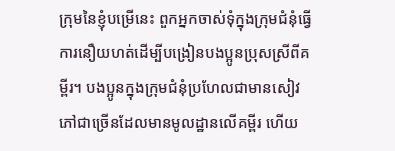ក្រុមនៃខ្ញុំបម្រើនេះ ពួកអ្នកចាស់ទុំក្នុងក្រុមជំនុំធ្វើការនឿយហត់ដើម្បីបង្រៀនបងប្អូនប្រុសស្រីពីគម្ពីរ។ បងប្អូនក្នុងក្រុមជំនុំប្រហែលជាមានសៀវភៅជាច្រើនដែលមានមូលដ្ឋានលើគម្ពីរ ហើយ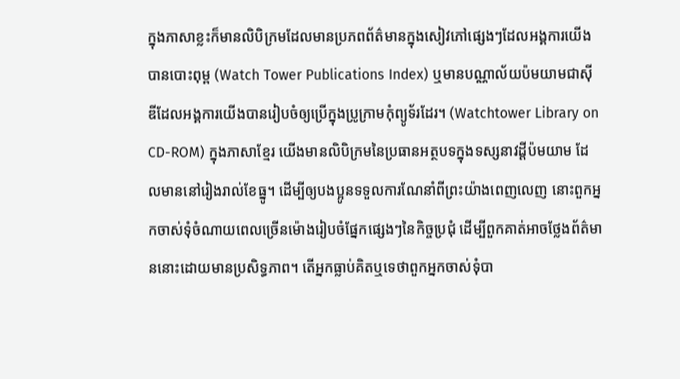ក្នុងភាសាខ្លះក៏មានលិបិក្រមដែលមានប្រភពព័ត៌មានក្នុងសៀវភៅផ្សេងៗដែលអង្គការយើងបានបោះពុម្ព (Watch Tower Publications Index) ឬមានបណ្ណាល័យប៉មយាមជាស៊ីឌីដែលអង្គការយើងបានរៀបចំឲ្យប្រើក្នុងប្រូក្រាមកុំព្យូទ័រដែរ។ (Watchtower Library on CD-ROM) ក្នុងភាសាខ្មែរ យើងមានលិបិក្រមនៃប្រធានអត្ថបទក្នុងទស្សនាវដ្ដីប៉មយាម ដែលមាននៅរៀងរាល់ខែធ្នូ។ ដើម្បីឲ្យបងប្អូនទទួលការណែនាំពីព្រះយ៉ាងពេញលេញ នោះពួកអ្នកចាស់ទុំចំណាយពេលច្រើនម៉ោងរៀបចំផ្នែកផ្សេងៗនៃកិច្ចប្រជុំ ដើម្បីពួកគាត់អាចថ្លែងព័ត៌មាននោះដោយមានប្រសិទ្ធភាព។ តើអ្នកធ្លាប់គិតឬទេថាពួកអ្នកចាស់ទុំបា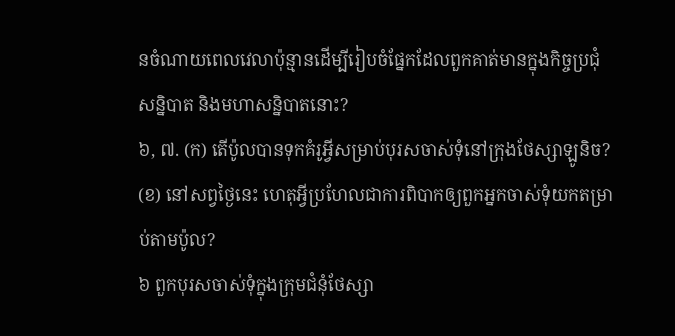នចំណាយពេលវេលាប៉ុន្មានដើម្បីរៀបចំផ្នែកដែលពួកគាត់មានក្នុងកិច្ចប្រជុំ សន្និបាត និងមហាសន្និបាតនោះ?
៦, ៧. (ក) តើប៉ូលបានទុកគំរូអ្វីសម្រាប់បុរសចាស់ទុំនៅក្រុងថែស្សាឡូនិច? (ខ) នៅសព្វថ្ងៃនេះ ហេតុអ្វីប្រហែលជាការពិបាកឲ្យពួកអ្នកចាស់ទុំយកតម្រាប់តាមប៉ូល?
៦ ពួកបុរសចាស់ទុំក្នុងក្រុមជំនុំថែស្សា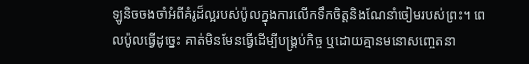ឡូនិចចងចាំអំពីគំរូដ៏ល្អរបស់ប៉ូលក្នុងការលើកទឹកចិត្តនិងណែនាំចៀមរបស់ព្រះ។ ពេលប៉ូលធ្វើដូច្នេះ គាត់មិនមែនធ្វើដើម្បីបង្គ្រប់កិច្ច ឬដោយគ្មានមនោសញ្ចេតនា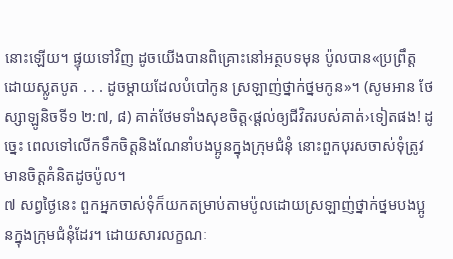នោះឡើយ។ ផ្ទុយទៅវិញ ដូចយើងបានពិគ្រោះនៅអត្ថបទមុន ប៉ូលបាន«ប្រព្រឹត្តដោយស្លូតបូត . . . ដូចម្ដាយដែលបំបៅកូន ស្រឡាញ់ថ្នាក់ថ្នមកូន»។ (សូមអាន ថែស្សាឡូនិចទី១ ២:៧, ៨) គាត់ថែមទាំងសុខចិត្ត‹ផ្ដល់ឲ្យជីវិតរបស់គាត់›ទៀតផង! ដូច្នេះ ពេលទៅលើកទឹកចិត្តនិងណែនាំបងប្អូនក្នុងក្រុមជំនុំ នោះពួកបុរសចាស់ទុំត្រូវមានចិត្តគំនិតដូចប៉ូល។
៧ សព្វថ្ងៃនេះ ពួកអ្នកចាស់ទុំក៏យកតម្រាប់តាមប៉ូលដោយស្រឡាញ់ថ្នាក់ថ្នមបងប្អូនក្នុងក្រុមជំនុំដែរ។ ដោយសារលក្ខណៈ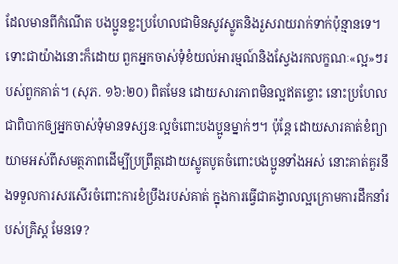ដែលមានពីកំណើត បងប្អូនខ្លះប្រហែលជាមិនសូវស្លូតនិងរួសរាយរាក់ទាក់ប៉ុន្មានទេ។ ទោះជាយ៉ាងនោះក៏ដោយ ពួកអ្នកចាស់ទុំខំយល់អារម្មណ៍និងស្វែងរកលក្ខណៈ«ល្អ»ៗរបស់ពួកគាត់។ (សុភ. ១៦:២០) ពិតមែន ដោយសារភាពមិនល្អឥតខ្ចោះ នោះប្រហែលជាពិបាកឲ្យអ្នកចាស់ទុំមានទស្សនៈល្អចំពោះបងប្អូនម្នាក់ៗ។ ប៉ុន្តែ ដោយសារគាត់ខំព្យាយាមអស់ពីសមត្ថភាពដើម្បីប្រព្រឹត្តដោយស្លូតបូតចំពោះបងប្អូនទាំងអស់ នោះគាត់គួរនឹងទទួលការសរសើរចំពោះការខំប្រឹងរបស់គាត់ ក្នុងការធ្វើជាគង្វាលល្អក្រោមការដឹកនាំរបស់គ្រិស្ត មែនទេ?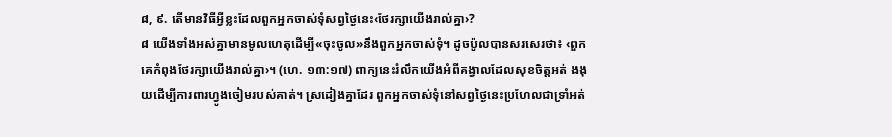៨, ៩. តើមានវិធីអ្វីខ្លះដែលពួកអ្នកចាស់ទុំសព្វថ្ងៃនេះ‹ថែរក្សាយើងរាល់គ្នា›?
៨ យើងទាំងអស់គ្នាមានមូលហេតុដើម្បី«ចុះចូល»នឹងពួកអ្នកចាស់ទុំ។ ដូចប៉ូលបានសរសេរថា៖ ‹ពួកគេកំពុងថែរក្សាយើងរាល់គ្នា›។ (ហេ. ១៣:១៧) ពាក្យនេះរំលឹកយើងអំពីគង្វាលដែលសុខចិត្តអត់ ងងុយដើម្បីការពារហ្វូងចៀមរបស់គាត់។ ស្រដៀងគ្នាដែរ ពួកអ្នកចាស់ទុំនៅសព្វថ្ងៃនេះប្រហែលជាទ្រាំអត់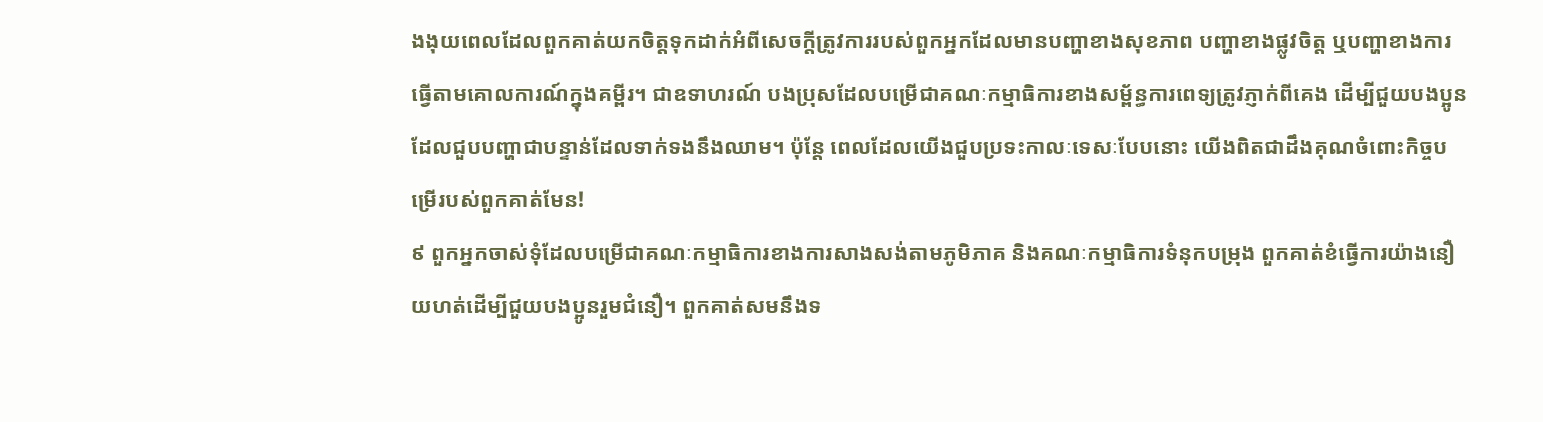ងងុយពេលដែលពួកគាត់យកចិត្តទុកដាក់អំពីសេចក្ដីត្រូវការរបស់ពួកអ្នកដែលមានបញ្ហាខាងសុខភាព បញ្ហាខាងផ្លូវចិត្ត ឬបញ្ហាខាងការធ្វើតាមគោលការណ៍ក្នុងគម្ពីរ។ ជាឧទាហរណ៍ បងប្រុសដែលបម្រើជាគណៈកម្មាធិការខាងសម្ព័ន្ធការពេទ្យត្រូវភ្ញាក់ពីគេង ដើម្បីជួយបងប្អូនដែលជួបបញ្ហាជាបន្ទាន់ដែលទាក់ទងនឹងឈាម។ ប៉ុន្តែ ពេលដែលយើងជួបប្រទះកាលៈទេសៈបែបនោះ យើងពិតជាដឹងគុណចំពោះកិច្ចបម្រើរបស់ពួកគាត់មែន!
៩ ពួកអ្នកចាស់ទុំដែលបម្រើជាគណៈកម្មាធិការខាងការសាងសង់តាមភូមិភាគ និងគណៈកម្មាធិការទំនុកបម្រុង ពួកគាត់ខំធ្វើការយ៉ាងនឿយហត់ដើម្បីជួយបងប្អូនរួមជំនឿ។ ពួកគាត់សមនឹងទ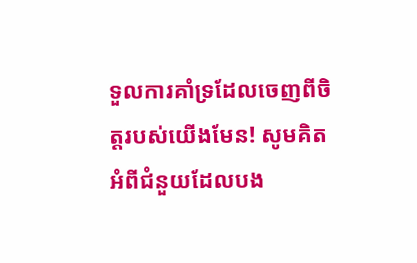ទួលការគាំទ្រដែលចេញពីចិត្តរបស់យើងមែន! សូមគិតអំពីជំនួយដែលបង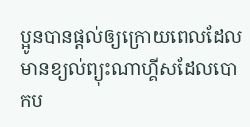ប្អូនបានផ្ដល់ឲ្យក្រោយពេលដែលមានខ្យល់ព្យុះណាហ្គីសដែលបោកប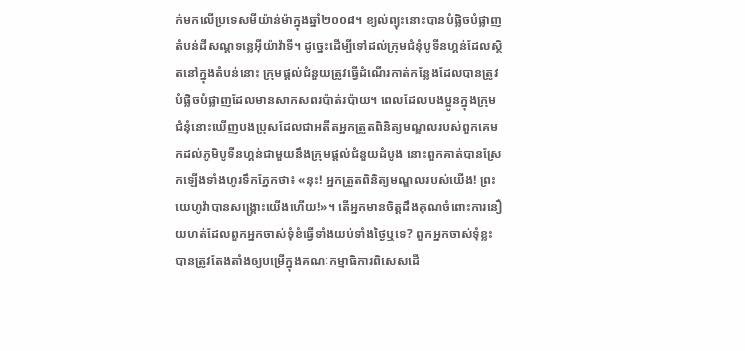ក់មកលើប្រទេសមីយ៉ាន់ម៉ាក្នុងឆ្នាំ២០០៨។ ខ្យល់ព្យុះនោះបានបំផ្លិចបំផ្លាញតំបន់ដីសណ្ដទន្លេអ៊ីយ៉ាវ៉ាទី។ ដូច្នេះដើម្បីទៅដល់ក្រុមជំនុំបូទីនហ្គន់ដែលស្ថិតនៅក្នុងតំបន់នោះ ក្រុមផ្ដល់ជំនួយត្រូវធ្វើដំណើរកាត់កន្លែងដែលបានត្រូវបំផ្លិចបំផ្លាញដែលមានសាកសពរប៉ាត់រប៉ាយ។ ពេលដែលបងប្អូនក្នុងក្រុមជំនុំនោះឃើញបងប្រុសដែលជាអតីតអ្នកត្រួតពិនិត្យមណ្ឌលរបស់ពួកគេមកដល់ភូមិបូទីនហ្គន់ជាមួយនឹងក្រុមផ្ដល់ជំនួយដំបូង នោះពួកគាត់បានស្រែកឡើងទាំងហូរទឹកភ្នែកថា៖ «នុះ! អ្នកត្រួតពិនិត្យមណ្ឌលរបស់យើង! ព្រះយេហូវ៉ាបានសង្គ្រោះយើងហើយ!»។ តើអ្នកមានចិត្តដឹងគុណចំពោះការនឿយហត់ដែលពួកអ្នកចាស់ទុំខំធ្វើទាំងយប់ទាំងថ្ងៃឬទេ? ពួកអ្នកចាស់ទុំខ្លះបានត្រូវតែងតាំងឲ្យបម្រើក្នុងគណៈកម្មាធិការពិសេសដើ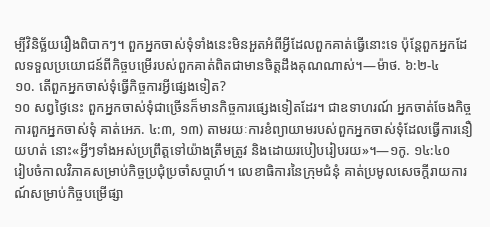ម្បីវិនិច្ឆ័យរឿងពិបាកៗ។ ពួកអ្នកចាស់ទុំទាំងនេះមិនអួតអំពីអ្វីដែលពួកគាត់ធ្វើនោះទេ ប៉ុន្តែពួកអ្នកដែលទទួលប្រយោជន៍ពីកិច្ចបម្រើរបស់ពួកគាត់ពិតជាមានចិត្តដឹងគុណណាស់។—ម៉ាថ. ៦:២-៤
១០. តើពួកអ្នកចាស់ទុំធ្វើកិច្ចការអ្វីផ្សេងទៀត?
១០ សព្វថ្ងៃនេះ ពួកអ្នកចាស់ទុំជាច្រើនក៏មានកិច្ចការផ្សេងទៀតដែរ។ ជាឧទាហរណ៍ អ្នកចាត់ចែងកិច្ចការពួកអ្នកចាស់ទុំ គាត់អេភ. ៤:៣, ១៣) តាមរយៈការខំព្យាយាមរបស់ពួកអ្នកចាស់ទុំដែលធ្វើការនឿយហត់ នោះ«អ្វីៗទាំងអស់ប្រព្រឹត្តទៅយ៉ាងត្រឹមត្រូវ និងដោយរបៀបរៀបរយ»។—១កូ. ១៤:៤០
រៀបចំកាលវិភាគសម្រាប់កិច្ចប្រជុំប្រចាំសប្ដាហ៍។ លេខាធិការនៃក្រុមជំនុំ គាត់ប្រមូលសេចក្ដីរាយការណ៍សម្រាប់កិច្ចបម្រើផ្សា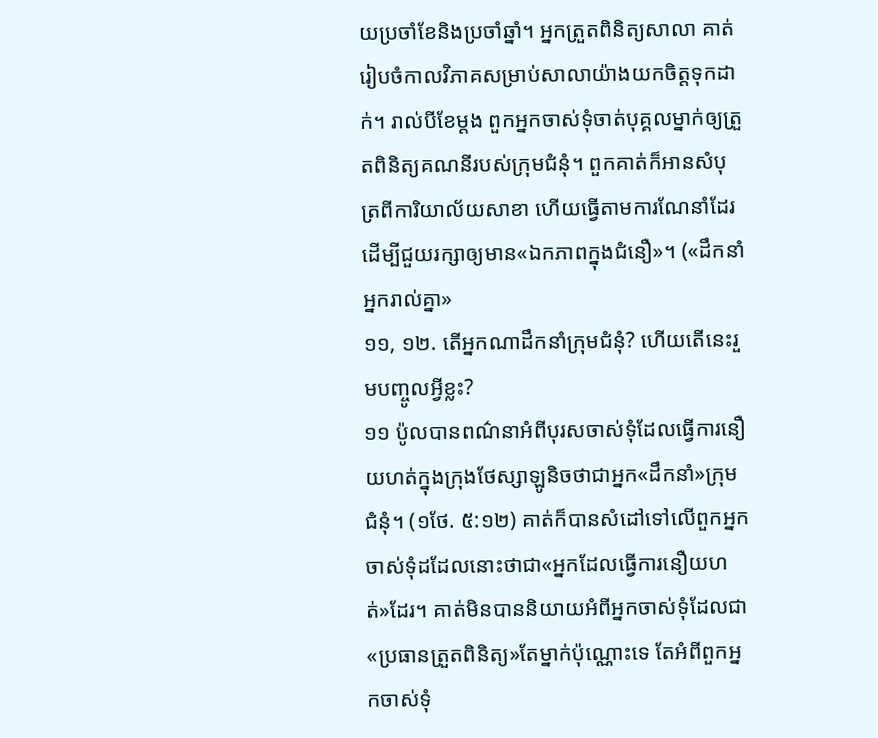យប្រចាំខែនិងប្រចាំឆ្នាំ។ អ្នកត្រួតពិនិត្យសាលា គាត់រៀបចំកាលវិភាគសម្រាប់សាលាយ៉ាងយកចិត្តទុកដាក់។ រាល់បីខែម្ដង ពួកអ្នកចាស់ទុំចាត់បុគ្គលម្នាក់ឲ្យត្រួតពិនិត្យគណនីរបស់ក្រុមជំនុំ។ ពួកគាត់ក៏អានសំបុត្រពីការិយាល័យសាខា ហើយធ្វើតាមការណែនាំដែរ ដើម្បីជួយរក្សាឲ្យមាន«ឯកភាពក្នុងជំនឿ»។ («ដឹកនាំអ្នករាល់គ្នា»
១១, ១២. តើអ្នកណាដឹកនាំក្រុមជំនុំ? ហើយតើនេះរួមបញ្ចូលអ្វីខ្លះ?
១១ ប៉ូលបានពណ៌នាអំពីបុរសចាស់ទុំដែលធ្វើការនឿយហត់ក្នុងក្រុងថែស្សាឡូនិចថាជាអ្នក«ដឹកនាំ»ក្រុមជំនុំ។ (១ថែ. ៥:១២) គាត់ក៏បានសំដៅទៅលើពួកអ្នកចាស់ទុំដដែលនោះថាជា«អ្នកដែលធ្វើការនឿយហត់»ដែរ។ គាត់មិនបាននិយាយអំពីអ្នកចាស់ទុំដែលជា«ប្រធានត្រួតពិនិត្យ»តែម្នាក់ប៉ុណ្ណោះទេ តែអំពីពួកអ្នកចាស់ទុំ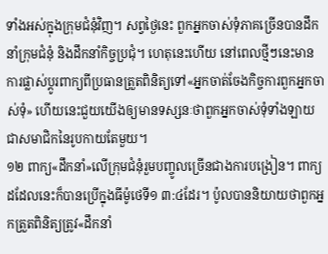ទាំងអស់ក្នុងក្រុមជំនុំវិញ។ សព្វថ្ងៃនេះ ពួកអ្នកចាស់ទុំភាគច្រើនបានដឹកនាំក្រុមជំនុំ និងដឹកនាំកិច្ចប្រជុំ។ ហេតុនេះហើយ នៅពេលថ្មីៗនេះមានការផ្លាស់ប្ដូរពាក្យពីប្រធានត្រួតពិនិត្យទៅ«អ្នកចាត់ចែងកិច្ចការពួកអ្នកចាស់ទុំ» ហើយនេះជួយយើងឲ្យមានទស្សនៈថាពួកអ្នកចាស់ទុំទាំងឡាយជាសមាជិកនៃរូបកាយតែមួយ។
១២ ពាក្យ«ដឹកនាំ»លើក្រុមជំនុំរួមបញ្ចូលច្រើនជាងការបង្រៀន។ ពាក្យដដែលនេះក៏បានប្រើក្នុងធីម៉ូថេទី១ ៣:៤ដែរ។ ប៉ូលបាននិយាយថាពួកអ្នកត្រួតពិនិត្យត្រូវ«ដឹកនាំ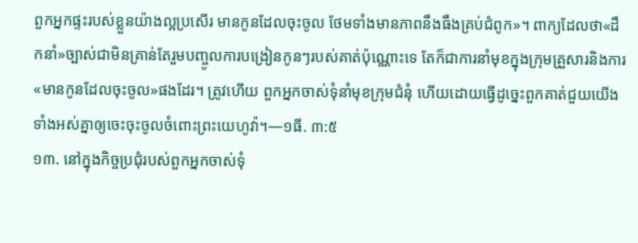ពួកអ្នកផ្ទះរបស់ខ្លួនយ៉ាងល្អប្រសើរ មានកូនដែលចុះចូល ថែមទាំងមានភាពនឹងធឹងគ្រប់ជំពូក»។ ពាក្យដែលថា«ដឹកនាំ»ច្បាស់ជាមិនគ្រាន់តែរួមបញ្ចូលការបង្រៀនកូនៗរបស់គាត់ប៉ុណ្ណោះទេ តែក៏ជាការនាំមុខក្នុងក្រុមគ្រួសារនិងការ«មានកូនដែលចុះចូល»ផងដែរ។ ត្រូវហើយ ពួកអ្នកចាស់ទុំនាំមុខក្រុមជំនុំ ហើយដោយធ្វើដូច្នេះពួកគាត់ជួយយើងទាំងអស់គ្នាឲ្យចេះចុះចូលចំពោះព្រះយេហូវ៉ា។—១ធី. ៣:៥
១៣. នៅក្នុងកិច្ចប្រជុំរបស់ពួកអ្នកចាស់ទុំ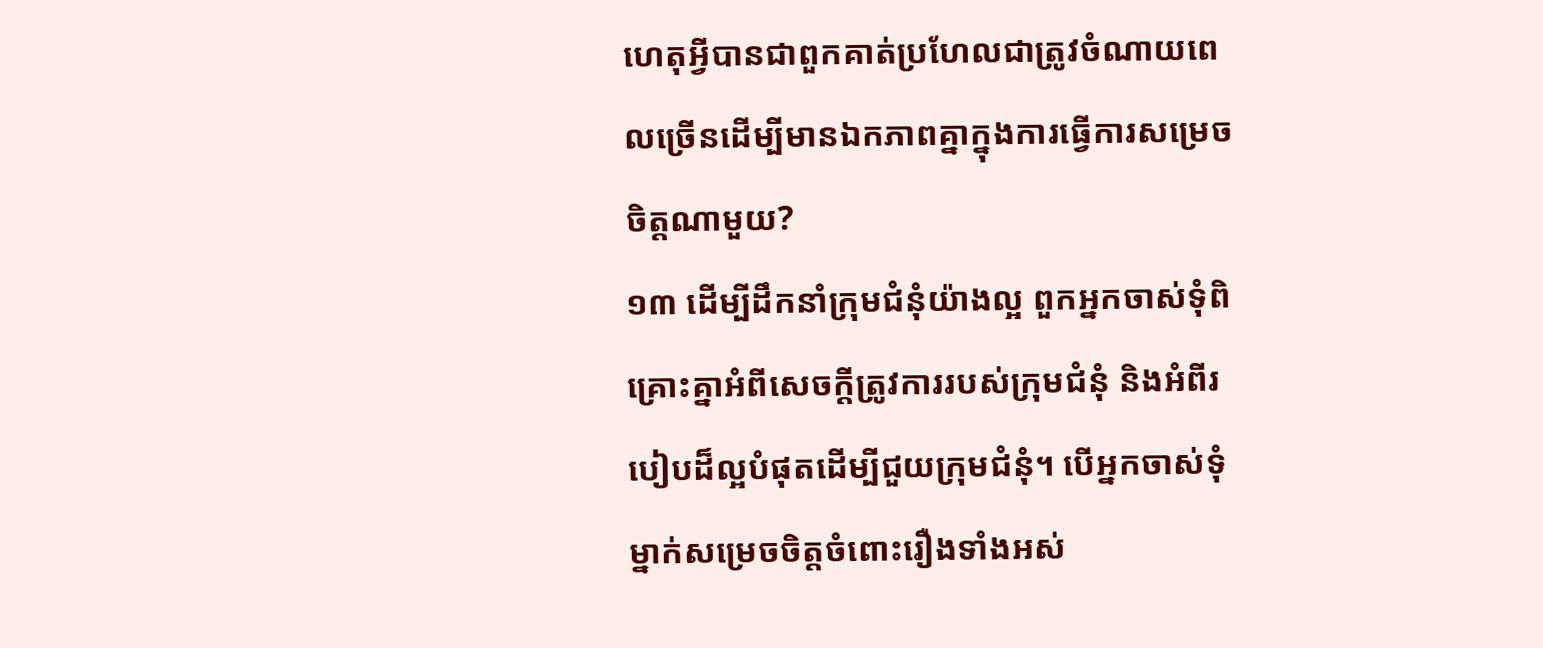ហេតុអ្វីបានជាពួកគាត់ប្រហែលជាត្រូវចំណាយពេលច្រើនដើម្បីមានឯកភាពគ្នាក្នុងការធ្វើការសម្រេចចិត្តណាមួយ?
១៣ ដើម្បីដឹកនាំក្រុមជំនុំយ៉ាងល្អ ពួកអ្នកចាស់ទុំពិគ្រោះគ្នាអំពីសេចក្ដីត្រូវការរបស់ក្រុមជំនុំ និងអំពីរបៀបដ៏ល្អបំផុតដើម្បីជួយក្រុមជំនុំ។ បើអ្នកចាស់ទុំម្នាក់សម្រេចចិត្តចំពោះរឿងទាំងអស់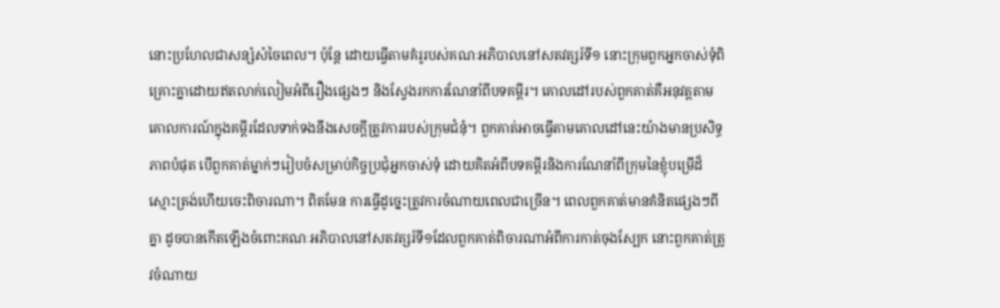នោះប្រហែលជាសន្សំសំចៃពេល។ ប៉ុន្តែ ដោយធ្វើតាមគំរូរបស់គណៈអភិបាលនៅសតវត្សរ៍ទី១ នោះក្រុមពួកអ្នកចាស់ទុំពិគ្រោះគ្នាដោយឥតលាក់លៀមអំពីរឿងផ្សេងៗ និងស្វែងរកការណែនាំពីបទគម្ពីរ។ គោលដៅរបស់ពួកគាត់គឺអនុវត្តតាមគោលការណ៍ក្នុងគម្ពីរដែលទាក់ទងនឹងសេចក្ដីត្រូវការរបស់ក្រុមជំនុំ។ ពួកគាត់អាចធ្វើតាមគោលដៅនេះយ៉ាងមានប្រសិទ្ធភាពបំផុត បើពួកគាត់ម្នាក់ៗរៀបចំសម្រាប់កិច្ចប្រជុំអ្នកចាស់ទុំ ដោយគិតអំពីបទគម្ពីរនិងការណែនាំពីក្រុមនៃខ្ញុំបម្រើដ៏ស្មោះត្រង់ហើយចេះពិចារណា។ ពិតមែន ការធ្វើដូច្នេះត្រូវការចំណាយពេលជាច្រើន។ ពេលពួកគាត់មានគំនិតផ្សេងៗពីគ្នា ដូចបានកើតឡើងចំពោះគណៈអភិបាលនៅសតវត្សរ៍ទី១ដែលពួកគាត់ពិចារណាអំពីការកាត់ចុងស្បែក នោះពួកគាត់ត្រូវចំណាយ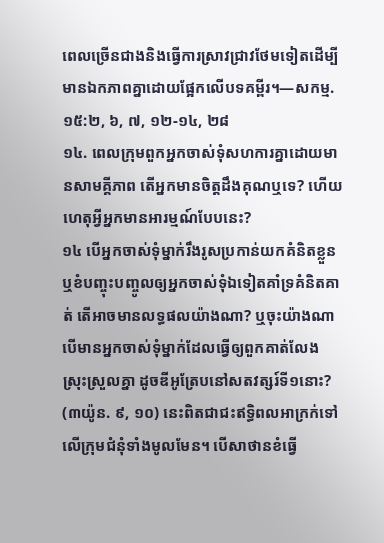ពេលច្រើនជាងនិងធ្វើការស្រាវជ្រាវថែមទៀតដើម្បីមានឯកភាពគ្នាដោយផ្អែកលើបទគម្ពីរ។—សកម្ម. ១៥:២, ៦, ៧, ១២-១៤, ២៨
១៤. ពេលក្រុមពួកអ្នកចាស់ទុំសហការគ្នាដោយមានសាមគ្គីភាព តើអ្នកមានចិត្តដឹងគុណឬទេ? ហើយហេតុអ្វីអ្នកមានអារម្មណ៍បែបនេះ?
១៤ បើអ្នកចាស់ទុំម្នាក់រឹងរូសប្រកាន់យកគំនិតខ្លួន ឬខំបញ្ចុះបញ្ចូលឲ្យអ្នកចាស់ទុំឯទៀតគាំទ្រគំនិតគាត់ តើអាចមានលទ្ធផលយ៉ាងណា? ឬចុះយ៉ាងណាបើមានអ្នកចាស់ទុំម្នាក់ដែលធ្វើឲ្យពួកគាត់លែងស្រុះស្រួលគ្នា ដូចឌីអូត្រែបនៅសតវត្សរ៍ទី១នោះ? (៣យ៉ូន. ៩, ១០) នេះពិតជាជះឥទ្ធិពលអាក្រក់ទៅលើក្រុមជំនុំទាំងមូលមែន។ បើសាថានខំធ្វើ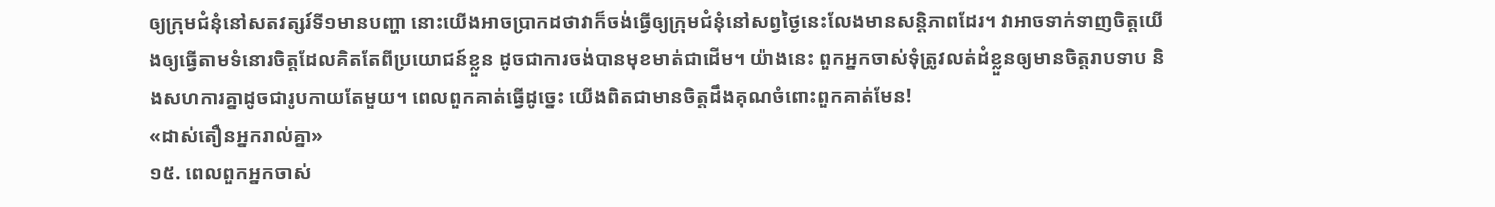ឲ្យក្រុមជំនុំនៅសតវត្សរ៍ទី១មានបញ្ហា នោះយើងអាចប្រាកដថាវាក៏ចង់ធ្វើឲ្យក្រុមជំនុំនៅសព្វថ្ងៃនេះលែងមានសន្ដិភាពដែរ។ វាអាចទាក់ទាញចិត្តយើងឲ្យធ្វើតាមទំនោរចិត្តដែលគិតតែពីប្រយោជន៍ខ្លួន ដូចជាការចង់បានមុខមាត់ជាដើម។ យ៉ាងនេះ ពួកអ្នកចាស់ទុំត្រូវលត់ដំខ្លួនឲ្យមានចិត្តរាបទាប និងសហការគ្នាដូចជារូបកាយតែមួយ។ ពេលពួកគាត់ធ្វើដូច្នេះ យើងពិតជាមានចិត្តដឹងគុណចំពោះពួកគាត់មែន!
«ដាស់តឿនអ្នករាល់គ្នា»
១៥. ពេលពួកអ្នកចាស់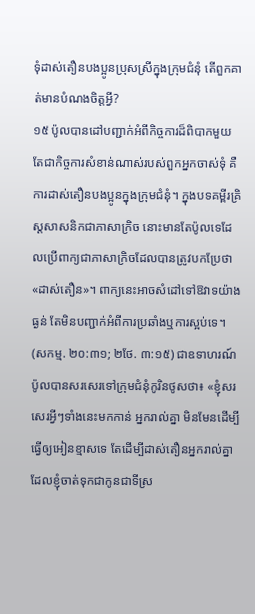ទុំដាស់តឿនបងប្អូនប្រុសស្រីក្នុងក្រុមជំនុំ តើពួកគាត់មានបំណងចិត្តអ្វី?
១៥ ប៉ូលបានដៅបញ្ជាក់អំពីកិច្ចការដ៏ពិបាកមួយ តែជាកិច្ចការសំខាន់ណាស់របស់ពួកអ្នកចាស់ទុំ គឺការដាស់តឿនបងប្អូនក្នុងក្រុមជំនុំ។ ក្នុងបទគម្ពីរគ្រិស្តសាសនិកជាភាសាក្រិច នោះមានតែប៉ូលទេដែលប្រើពាក្យជាភាសាក្រិចដែលបានត្រូវបកប្រែថា«ដាស់តឿន»។ ពាក្យនេះអាចសំដៅទៅឱវាទយ៉ាងធ្ងន់ តែមិនបញ្ជាក់អំពីការប្រឆាំងឬការស្អប់ទេ។ (សកម្ម. ២០:៣១; ២ថែ. ៣:១៥) ជាឧទាហរណ៍ ប៉ូលបានសរសេរទៅក្រុមជំនុំកូរិនថូសថា៖ «ខ្ញុំសរសេរអ្វីៗទាំងនេះមកកាន់ អ្នករាល់គ្នា មិនមែនដើម្បីធ្វើឲ្យអៀនខ្មាសទេ តែដើម្បីដាស់តឿនអ្នករាល់គ្នាដែលខ្ញុំចាត់ទុកជាកូនជាទីស្រ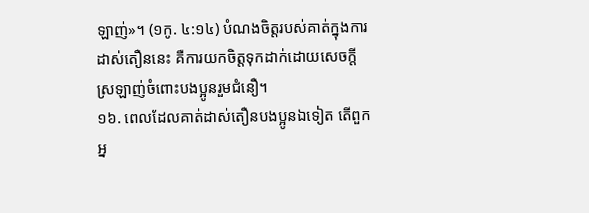ឡាញ់»។ (១កូ. ៤:១៤) បំណងចិត្តរបស់គាត់ក្នុងការដាស់តឿននេះ គឺការយកចិត្តទុកដាក់ដោយសេចក្ដីស្រឡាញ់ចំពោះបងប្អូនរួមជំនឿ។
១៦. ពេលដែលគាត់ដាស់តឿនបងប្អូនឯទៀត តើពួកអ្ន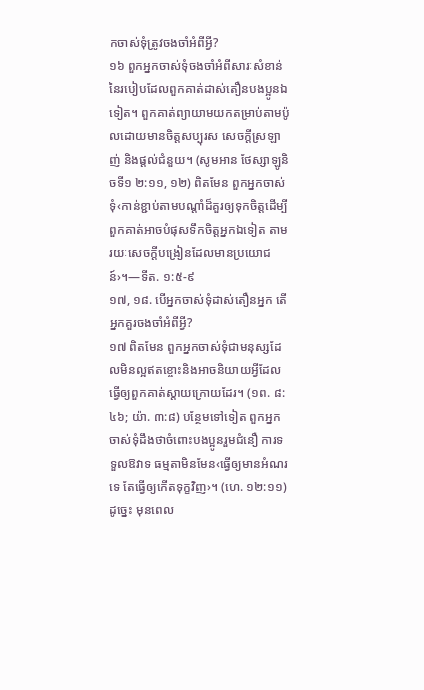កចាស់ទុំត្រូវចងចាំអំពីអ្វី?
១៦ ពួកអ្នកចាស់ទុំចងចាំអំពីសារៈសំខាន់នៃរបៀបដែលពួកគាត់ដាស់តឿនបងប្អូនឯទៀត។ ពួកគាត់ព្យាយាមយកតម្រាប់តាមប៉ូលដោយមានចិត្តសប្បុរស សេចក្ដីស្រឡាញ់ និងផ្ដល់ជំនួយ។ (សូមអាន ថែស្សាឡូនិចទី១ ២:១១, ១២) ពិតមែន ពួកអ្នកចាស់ទុំ‹កាន់ខ្ជាប់តាមបណ្ដាំដ៏គួរឲ្យទុកចិត្តដើម្បីពួកគាត់អាចបំផុសទឹកចិត្តអ្នកឯទៀត តាមរយៈសេចក្ដីបង្រៀនដែលមានប្រយោជន៍›។—ទីត. ១:៥-៩
១៧, ១៨. បើអ្នកចាស់ទុំដាស់តឿនអ្នក តើអ្នកគួរចងចាំអំពីអ្វី?
១៧ ពិតមែន ពួកអ្នកចាស់ទុំជាមនុស្សដែលមិនល្អឥតខ្ចោះនិងអាចនិយាយអ្វីដែលធ្វើឲ្យពួកគាត់ស្ដាយក្រោយដែរ។ (១ព. ៨:៤៦; យ៉ា. ៣:៨) បន្ថែមទៅទៀត ពួកអ្នកចាស់ទុំដឹងថាចំពោះបងប្អូនរួមជំនឿ ការទទួលឱវាទ ធម្មតាមិនមែន‹ធ្វើឲ្យមានអំណរទេ តែធ្វើឲ្យកើតទុក្ខវិញ›។ (ហេ. ១២:១១) ដូច្នេះ មុនពេល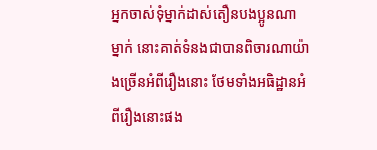អ្នកចាស់ទុំម្នាក់ដាស់តឿនបងប្អូនណាម្នាក់ នោះគាត់ទំនងជាបានពិចារណាយ៉ាងច្រើនអំពីរឿងនោះ ថែមទាំងអធិដ្ឋានអំពីរឿងនោះផង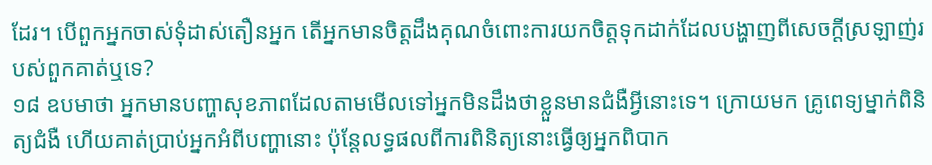ដែរ។ បើពួកអ្នកចាស់ទុំដាស់តឿនអ្នក តើអ្នកមានចិត្តដឹងគុណចំពោះការយកចិត្តទុកដាក់ដែលបង្ហាញពីសេចក្ដីស្រឡាញ់របស់ពួកគាត់ឬទេ?
១៨ ឧបមាថា អ្នកមានបញ្ហាសុខភាពដែលតាមមើលទៅអ្នកមិនដឹងថាខ្លួនមានជំងឺអ្វីនោះទេ។ ក្រោយមក គ្រូពេទ្យម្នាក់ពិនិត្យជំងឺ ហើយគាត់ប្រាប់អ្នកអំពីបញ្ហានោះ ប៉ុន្តែលទ្ធផលពីការពិនិត្យនោះធ្វើឲ្យអ្នកពិបាក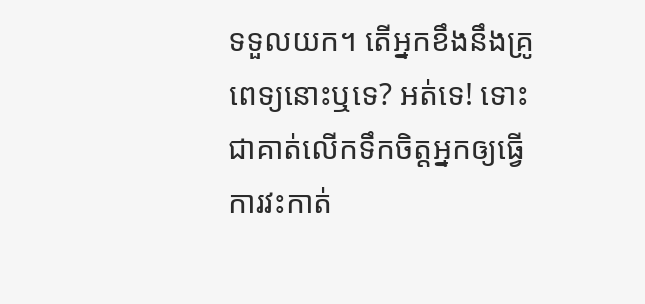ទទួលយក។ តើអ្នកខឹងនឹងគ្រូពេទ្យនោះឬទេ? អត់ទេ! ទោះជាគាត់លើកទឹកចិត្តអ្នកឲ្យធ្វើការវះកាត់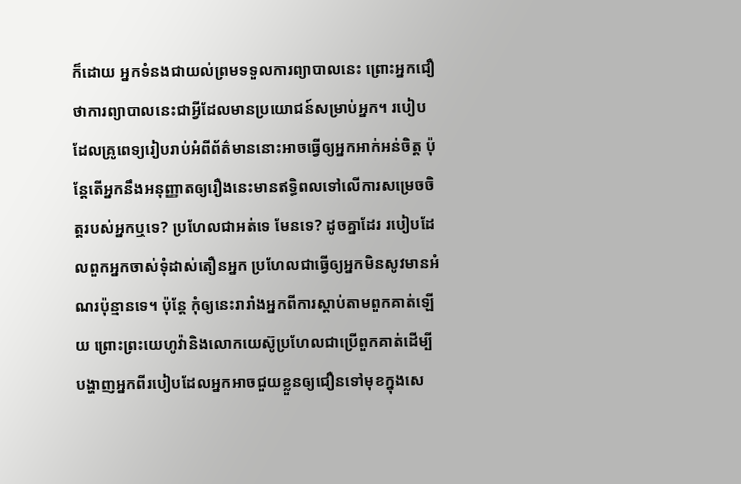ក៏ដោយ អ្នកទំនងជាយល់ព្រមទទួលការព្យាបាលនេះ ព្រោះអ្នកជឿថាការព្យាបាលនេះជាអ្វីដែលមានប្រយោជន៍សម្រាប់អ្នក។ របៀបដែលគ្រូពេទ្យរៀបរាប់អំពីព័ត៌មាននោះអាចធ្វើឲ្យអ្នកអាក់អន់ចិត្ត ប៉ុន្តែតើអ្នកនឹងអនុញ្ញាតឲ្យរឿងនេះមានឥទ្ធិពលទៅលើការសម្រេចចិត្តរបស់អ្នកឬទេ? ប្រហែលជាអត់ទេ មែនទេ? ដូចគ្នាដែរ របៀបដែលពួកអ្នកចាស់ទុំដាស់តឿនអ្នក ប្រហែលជាធ្វើឲ្យអ្នកមិនសូវមានអំណរប៉ុន្មានទេ។ ប៉ុន្តែ កុំឲ្យនេះរារាំងអ្នកពីការស្ដាប់តាមពួកគាត់ឡើយ ព្រោះព្រះយេហូវ៉ានិងលោកយេស៊ូប្រហែលជាប្រើពួកគាត់ដើម្បីបង្ហាញអ្នកពីរបៀបដែលអ្នកអាចជួយខ្លួនឲ្យជឿនទៅមុខក្នុងសេ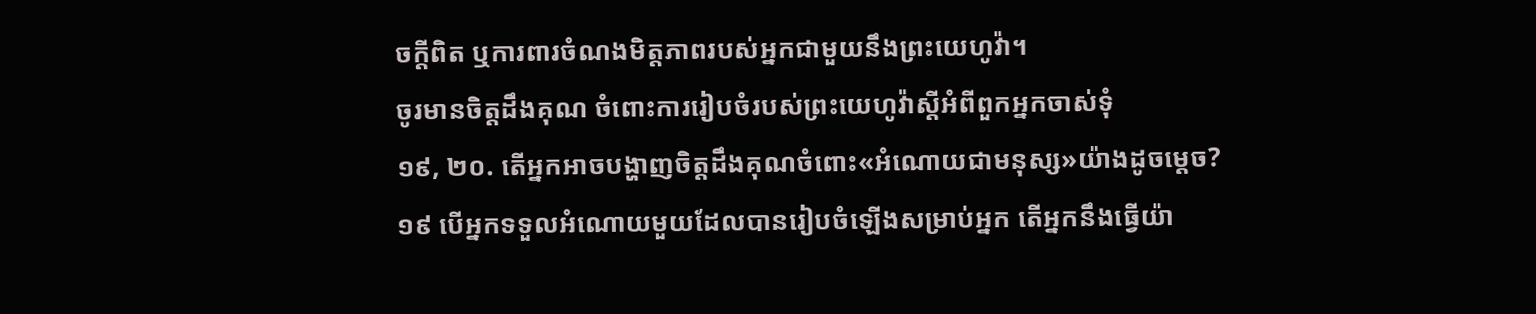ចក្ដីពិត ឬការពារចំណងមិត្តភាពរបស់អ្នកជាមួយនឹងព្រះយេហូវ៉ា។
ចូរមានចិត្តដឹងគុណ ចំពោះការរៀបចំរបស់ព្រះយេហូវ៉ាស្តីអំពីពួកអ្នកចាស់ទុំ
១៩, ២០. តើអ្នកអាចបង្ហាញចិត្តដឹងគុណចំពោះ«អំណោយជាមនុស្ស»យ៉ាងដូចម្ដេច?
១៩ បើអ្នកទទួលអំណោយមួយដែលបានរៀបចំឡើងសម្រាប់អ្នក តើអ្នកនឹងធ្វើយ៉ា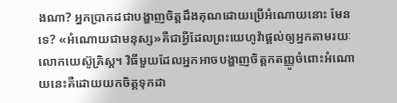ងណា? អ្នកប្រាកដជាបង្ហាញចិត្តដឹងគុណដោយប្រើអំណោយនោះ មែនទេ? «អំណោយជាមនុស្ស»គឺជាអ្វីដែលព្រះយេហូវ៉ាផ្ដល់ឲ្យអ្នកតាមរយៈលោកយេស៊ូគ្រិស្ត។ វិធីមួយដែលអ្នកអាចបង្ហាញចិត្តកតញ្ញូចំពោះអំណោយនេះគឺដោយយកចិត្តទុកដា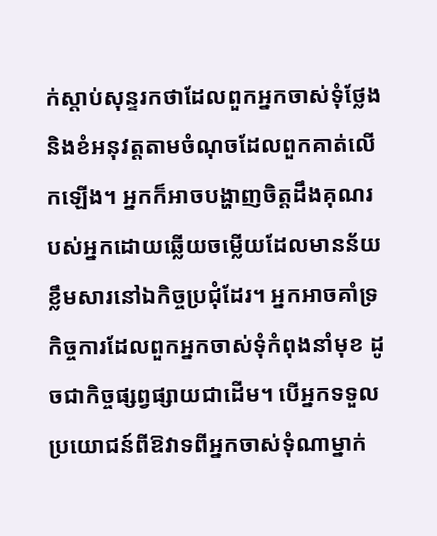ក់ស្ដាប់សុន្ទរកថាដែលពួកអ្នកចាស់ទុំថ្លែង និងខំអនុវត្តតាមចំណុចដែលពួកគាត់លើកឡើង។ អ្នកក៏អាចបង្ហាញចិត្តដឹងគុណរបស់អ្នកដោយឆ្លើយចម្លើយដែលមានន័យខ្លឹមសារនៅឯកិច្ចប្រជុំដែរ។ អ្នកអាចគាំទ្រកិច្ចការដែលពួកអ្នកចាស់ទុំកំពុងនាំមុខ ដូចជាកិច្ចផ្សព្វផ្សាយជាដើម។ បើអ្នកទទួលប្រយោជន៍ពីឱវាទពីអ្នកចាស់ទុំណាម្នាក់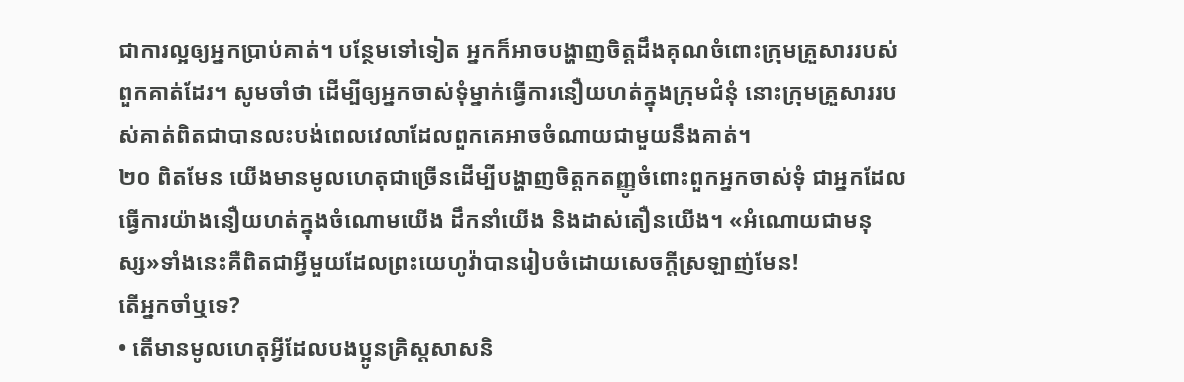ជាការល្អឲ្យអ្នកប្រាប់គាត់។ បន្ថែមទៅទៀត អ្នកក៏អាចបង្ហាញចិត្តដឹងគុណចំពោះក្រុមគ្រួសាររបស់ពួកគាត់ដែរ។ សូមចាំថា ដើម្បីឲ្យអ្នកចាស់ទុំម្នាក់ធ្វើការនឿយហត់ក្នុងក្រុមជំនុំ នោះក្រុមគ្រួសាររបស់គាត់ពិតជាបានលះបង់ពេលវេលាដែលពួកគេអាចចំណាយជាមួយនឹងគាត់។
២០ ពិតមែន យើងមានមូលហេតុជាច្រើនដើម្បីបង្ហាញចិត្តកតញ្ញូចំពោះពួកអ្នកចាស់ទុំ ជាអ្នកដែលធ្វើការយ៉ាងនឿយហត់ក្នុងចំណោមយើង ដឹកនាំយើង និងដាស់តឿនយើង។ «អំណោយជាមនុស្ស»ទាំងនេះគឺពិតជាអ្វីមួយដែលព្រះយេហូវ៉ាបានរៀបចំដោយសេចក្ដីស្រឡាញ់មែន!
តើអ្នកចាំឬទេ?
• តើមានមូលហេតុអ្វីដែលបងប្អូនគ្រិស្តសាសនិ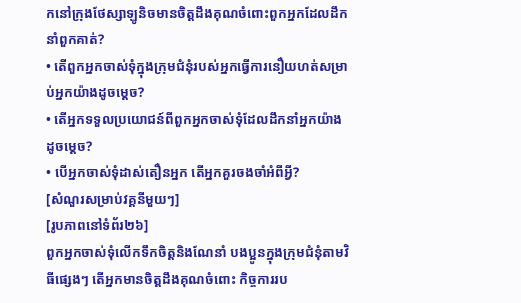កនៅក្រុងថែស្សាឡូនិចមានចិត្តដឹងគុណចំពោះពួកអ្នកដែលដឹកនាំពួកគាត់?
• តើពួកអ្នកចាស់ទុំក្នុងក្រុមជំនុំរបស់អ្នកធ្វើការនឿយហត់សម្រាប់អ្នកយ៉ាងដូចម្ដេច?
• តើអ្នកទទួលប្រយោជន៍ពីពួកអ្នកចាស់ទុំដែលដឹកនាំអ្នកយ៉ាងដូចម្ដេច?
• បើអ្នកចាស់ទុំដាស់តឿនអ្នក តើអ្នកគួរចងចាំអំពីអ្វី?
[សំណួរសម្រាប់វគ្គនីមួយៗ]
[រូបភាពនៅទំព័រ២៦]
ពួកអ្នកចាស់ទុំលើកទឹកចិត្តនិងណែនាំ បងប្អូនក្នុងក្រុមជំនុំតាមវិធីផ្សេងៗ តើអ្នកមានចិត្តដឹងគុណចំពោះ កិច្ចការរប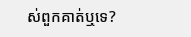ស់ពួកគាត់ឬទេ?